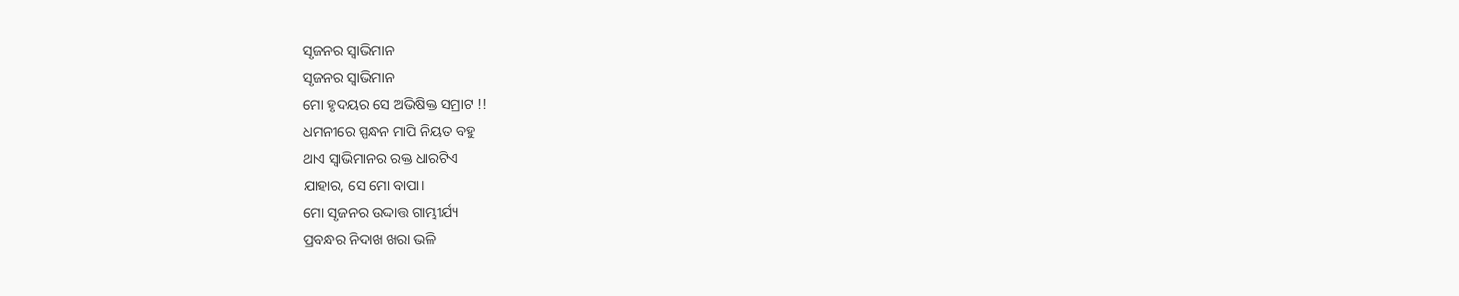ସୃଜନର ସ୍ବାଭିମାନ
ସୃଜନର ସ୍ବାଭିମାନ
ମୋ ହୃଦୟର ସେ ଅଭିଷିକ୍ତ ସମ୍ରାଟ !!
ଧମନୀରେ ସ୍ପନ୍ଧନ ମାପି ନିୟତ ବହୁ
ଥାଏ ସ୍ବାଭିମାନର ରକ୍ତ ଧାରଟିଏ
ଯାହାର, ସେ ମୋ ବାପା।
ମୋ ସୃଜନର ଉଦ୍ଦାତ୍ତ ଗାମ୍ଭୀର୍ଯ୍ୟ
ପ୍ରବନ୍ଧର ନିଦାଖ ଖରା ଭଳି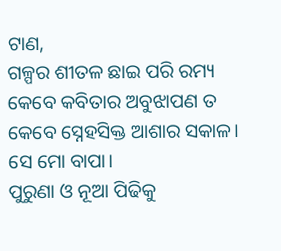ଟାଣ,
ଗଳ୍ପର ଶୀତଳ ଛାଇ ପରି ରମ୍ୟ
କେବେ କବିତାର ଅବୁଝାପଣ ତ
କେବେ ସ୍ନେହସିକ୍ତ ଆଶାର ସକାଳ।
ସେ ମୋ ବାପା।
ପୁରୁଣା ଓ ନୂଆ ପିଢିକୁ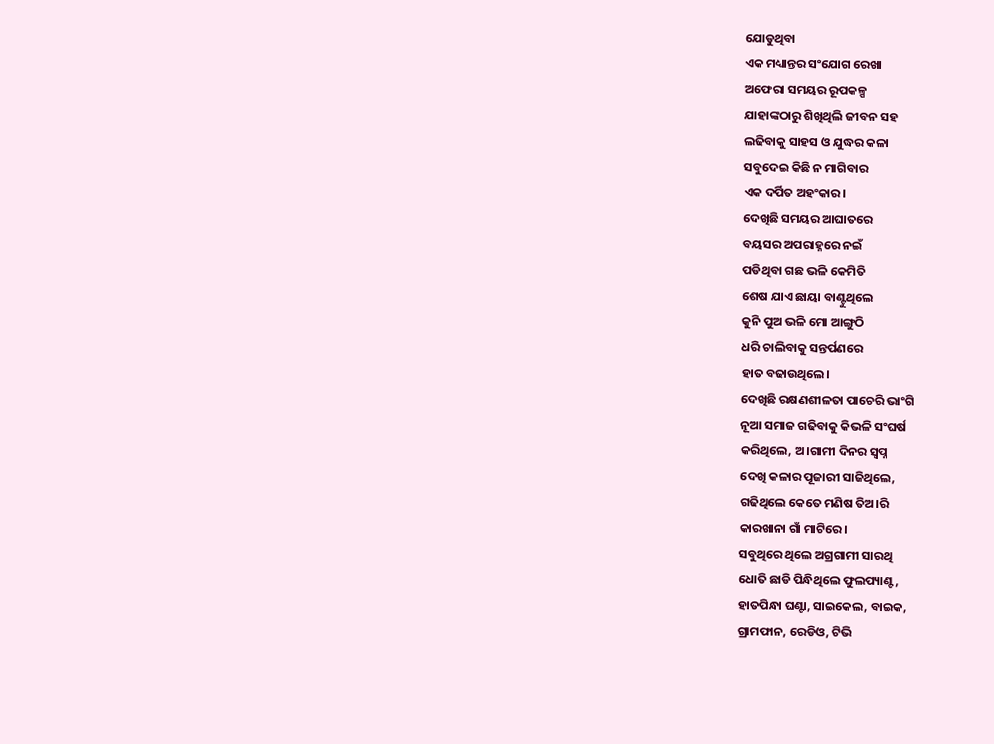ଯୋଡୁଥିବା
ଏକ ମଧ୍ୟାନ୍ତର ସଂଯୋଗ ରେଖା
ଅଫେରା ସମୟର ରୂପକଳ୍ପ
ଯାହାଙ୍କଠାରୁ ଶିଖିଥିଲି ଜୀବନ ସହ
ଲଢିବାକୁ ସାହସ ଓ ଯୁଦ୍ଧର କଳା
ସବୁଦେଇ କିଛି ନ ମାଗିବାର
ଏକ ଦର୍ପିତ ଅହଂକାର।
ଦେଖିଛି ସମୟର ଆଘାତରେ
ବୟସର ଅପରାହ୍ନରେ ନଇଁ
ପଡିଥିବା ଗଛ ଭଳି କେମିତି
ଶେଷ ଯାଏ ଛାୟା ବାଣ୍ଟୁଥିଲେ
କୁନି ପୁଅ ଭଳି ମୋ ଆଙ୍ଗୁଠି
ଧରି ଚାଲିବାକୁ ସନ୍ତର୍ପଣରେ
ହାତ ବଢାଉଥିଲେ।
ଦେଖିଛି ରକ୍ଷଣଶୀଳତା ପାଚେରି ଭାଂଗି
ନୂଆ ସମାଜ ଗଢିବାକୁ କିଭଳି ସଂଘର୍ଷ
କରିଥିଲେ, ଅ।ଗାମୀ ଦିନର ସ୍ବପ୍ନ
ଦେଖି କଳାର ପୂଜାରୀ ସାଜିଥିଲେ,
ଗଢିଥିଲେ କେତେ ମଣିଷ ତିଅ।ରି
କାରଖାନା ଗାଁ ମାଟିରେ।
ସବୁଥିରେ ଥିଲେ ଅଗ୍ରଗାମୀ ସାରଥି
ଧୋତି ଛାଡି ପିନ୍ଧିଥିଲେ ଫୁଲପ୍ୟାଣ୍ଟ,
ହାତପିନ୍ଧା ଘଣ୍ଟା, ସାଇକେଲ, ବାଇକ,
ଗ୍ରାମଫାନ, ରେଡିଓ, ଟିଭି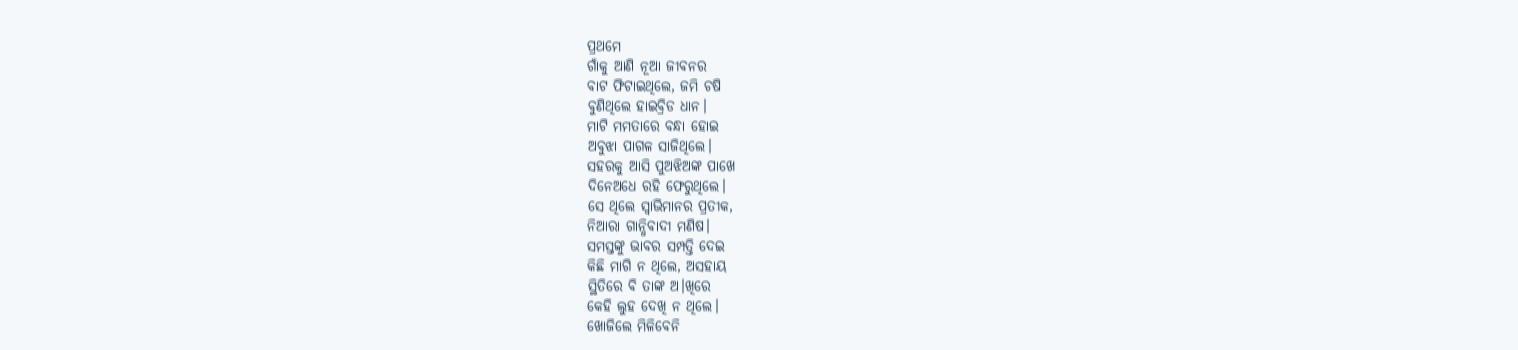ପ୍ରଥମେ
ଗାଁକୁ ଆଣି ନୂଆ ଜୀବନର
ବାଟ ଫିଟାଇଥିଲେ, ଜମି ଚଷି
ବୁଣିଥିଲେ ହାଇବ୍ରିଡ ଧାନ।
ମାଟି ମମତାରେ ବନ୍ଧା ହୋଇ
ଅବୁଝା ପାଗଳ ସାଜିଥିଲେ।
ସହରକୁ ଆସି ପୁଅଝିଅଙ୍କ ପାଖେ
ଦିନେଅଧେ ରହି ଫେରୁଥିଲେ।
ସେ ଥିଲେ ସ୍ବାଭିମାନର ପ୍ରତୀକ,
ନିଆରା ଗାନ୍ଧିବାଦୀ ମଣିଷ।
ସମସ୍ତଙ୍କୁ ଭାବର ସମ୍ପତ୍ତି ଦେଇ
କିଛି ମାଗି ନ ଥିଲେ, ଅସହାୟ
ସ୍ଥିତିରେ ବି ତାଙ୍କ ଅ।ଖିରେ
କେହି ଲୁହ ଦେଖି ନ ଥିଲେ।
ଖୋଜିଲେ ମିଳିବେନି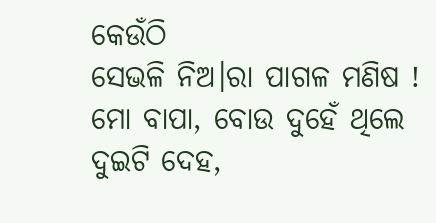କେଉଁଠି
ସେଭଳି ନିଅ।ରା ପାଗଳ ମଣିଷ !
ମୋ ବାପା, ବୋଉ ଦୁହେଁ ଥିଲେ
ଦୁଇଟି ଦେହ,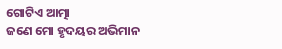ଗୋଟିଏ ଆତ୍ମା
ଜଣେ ମୋ ହୃଦୟର ଅଭିମାନ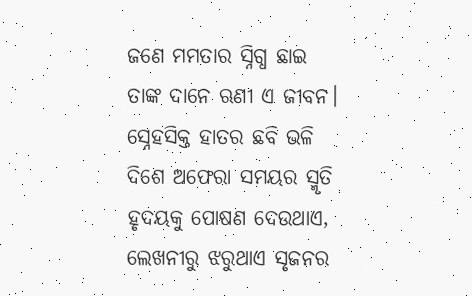ଜଣେ ମମତାର ସ୍ନିଗ୍ଧ ଛାଇ
ତାଙ୍କ ଦାନେ ଋଣୀ ଏ ଜୀବନ।
ସ୍ନେହସିକ୍ତ ହାତର ଛବି ଭଳି
ଦିଶେ ଅଫେରା ସମୟର ସ୍ମୃତି
ହୃଦୟକୁ ପୋଷଣ ଦେଉଥାଏ,
ଲେଖନୀରୁ ଝରୁଥାଏ ସୃଜନର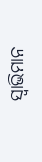ସ୍ବାଭିମାନ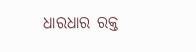ଧାରଧାର ରକ୍ତ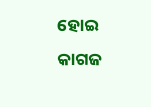ହୋଇ
କାଗଜ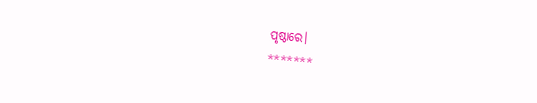ପୃଷ୍ଠାରେ।
*******